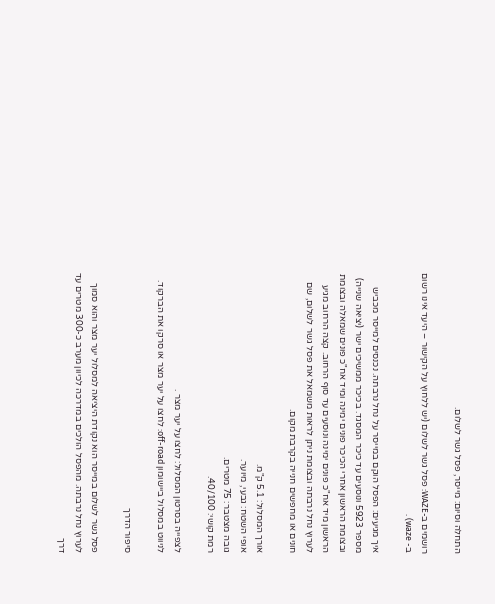התחלה וסיום: מייסר, פסל גשר לשלום.

רושמים ב-WAZE: פסל גשר לשלום (יש ללחוץ על הקישור – היעד אינו רשום ב- waze) .

איך מגיעים: הפסל הוקם במייסר על נחל נרבתה. נכנסים למייסר מכביש מספר 5923 ונוסעים עד כיכר המסגד. בכיכר ממשיכים ישר (יציאה שנייה) ובצומת הראשון אחרי הכיכר פונים ימינה ומיד אח"כ פונים שמאלה ובצומת הראשון מיד אח"כ פונים ימינה ונוסעים עד סוף הרחוב. קצה הרחוב מגיע לערוץ נחל נרבתה ובצומת ניתן לראות משמאל את פסל גשר לשלום, שם חונים או מחפשים חנייה בקרבת מקום.

אורך המסלול: 5.1 ק"מ.
אופי השטח: גבעי, מיוער.
גובה מצטבר: 75 מטרים.
רמת קושי: 40/100.

לצפייה בסרטון המסלול: לחצו על יער מצר .
לניווט במסלול ביישומון off-road: לחצו על יער מצר או סרקו את הברקוד.

סיפור הדרך

פסל גשר לשלום במייסר הוא נקודת היציאה למסלול יער מצר והוא סמוך לערוץ נחל נרבתה. מהפסל הולכים במדרכה לכיוון מערב כ-300 מטרים עד דרך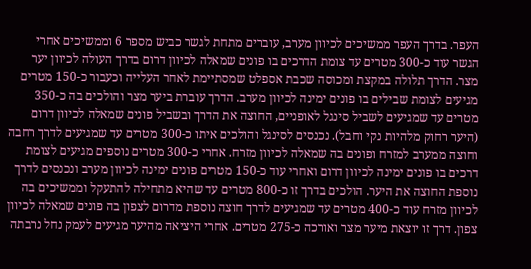העפר. בדרך העפר ממשיכים לכיוון מערב, עוברים מתחת לגשר כביש מספר 6 וממשיכים אחרי הגשר עוד כ-300 מטרים עד צומת הדרכים בו פונים שמאלה לכיוון דרום בדרך העולה לכיוון יער מצר. הדרך תלולה במקצת ומכוסה שכבת אספלט שמסתיימת לאחר העלייה וכעבור כ-150 מטרים מגיעים לצומת שבילים בו פונים ימינה לכיוון מערב. הדרך עוברת ביער מצר והולכים בה כ-350 מטרים עד שמגיעים לשביל סינגל לאופניים, החוצה את הדרך ובשביל פונים שמאלה לכיוון דרום (היער רחוק מלהיות נקי וחבל). נכנסים לסינגל והולכים איתו כ-300 מטרים עד שמגיעים לדרך רחבה וחוצה ממערב למזרח ופונים בה שמאלה לכיוון מזרח. אחרי כ-300 מטרים נוספים מגיעים לצומת דרכים בו פונים ימינה לכיוון דרום ואחרי עוד כ-150 מטרים פונים ימינה לכיוון מערב ונכנסים לדרך נוספת החוצה את היער. הולכים בדרך זו כ-800 מטרים עד שהיא מתחילה להתעקל וממשיכים בה לכיוון מזרח עוד כ-400 מטרים עד שמגיעים לדרך חוצה נוספת מדרום לצפון בה פונים שמאלה לכיוון צפון. דרך זו יוצאת מיער מצר ואורכה כ-275 מטרים. אחרי היציאה מהיער מגיעים לעמק נחל נרבתה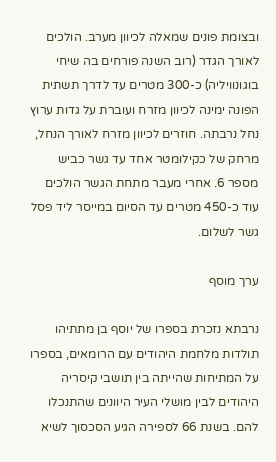ובצומת פונים שמאלה לכיוון מערב. הולכים לאורך הגדר (רוב השנה פורחים בה שיחי בוגונוויליה) כ-300 מטרים עד לדרך תשתית הפונה ימינה לכיוון מזרח ועוברת על גדות ערוץ נחל נרבתה. חוזרים לכיוון מזרח לאורך הנחל, מרחק של כקילומטר אחד עד גשר כביש מספר 6. אחרי מעבר מתחת הגשר הולכים עוד כ-450 מטרים עד הסיום במייסר ליד פסל גשר לשלום.

ערך מוסף

נרבתא נזכרת בספרו של יוסף בן מתתיהו תולדות מלחמת היהודים עם הרומאים, בספרו על המתיחות שהייתה בין תושבי קיסריה היהודים לבין מושלי העיר היוונים שהתנכלו להם. בשנת 66 לספירה הגיע הסכסוך לשיא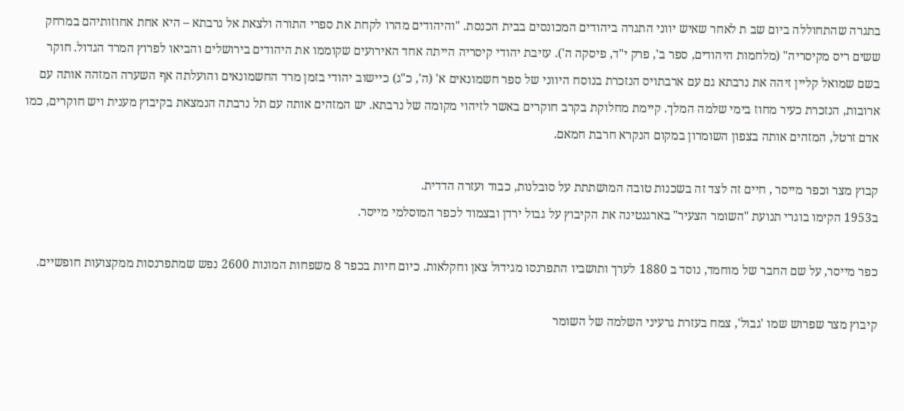בתגרה שהתחוללה ביום שב ת לאחר שאיש יווני התגרה ביהודים המכונסים בבית הכנסת. "והיהודים מהרו לקחת את ספרי התורה ולצאת אל נרבתא – היא אחת אחוזותיהם במרחק ששים ריס מקיסריה" (מלחמות היהודים, ספר ב', פרק י"ד, פיסקה ה'). עזיבת יהודי קיסריה הייתה אחד האירועים שקוממו את היהודים בירושלים והביאו לפרוץ המרד הגדול. חוקר בשם שמואל קליין זיהה את נרבתא גם עם ארבתויס הנזכרת בנוסח היווני של ספר חשמונאים א' (ה', כ"ג) כיישוב יהודי בזמן מרד החשמונאים והועלתה אף השערה המזהה אותה עם ארובות, הנזכרת כעיר מחוז בימי שלמה המלך. קיימת מחלוקת בקרב חוקרים באשר לזיהוי מקומה של נרבתא. יש המזהים אותה עם תל נרבתה הנמצאת בקיבוץ מענית ויש חוקרים, כמו אדם זרטל, המזהים אותה בצפון השומרון במקום הנקרא חרבת חמאם.

קבוץ מצר וכפר מייסר , חיים זה לצד זה בשכנות טובה המושתתת על סובלנות, כבוד ועזרה הדדית.
ב1953 הקימו בוגרי תנועת "השומר הצעיר" בארגנטינה את הקיבוץ על גבול ירדן ובצמוד לכפר המוסלמי מייסר.

כפר מייסר, על שם החבר של מוחמד, נוסד ב 1880 לערך ותושביו התפרנסו מגידול צאן וחקלאות. כיום חיות בכפר 8 משפחות המונות 2600 נפש שמתפרנסות ממקצועות חופשיים.

קיבוץ מצר שפרוש שמו 'גבול', צמח בעזרת גרעיני השלמה של השומר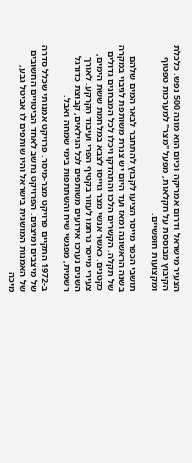הצעיר מישראל ודרום אמריקה וכיום הוא מונה 500 נפש. כלכלת הקיבוץ מבוססת על חקלאות, מפעל "מצר" למערכות טפטוף ומקצועות חופשיים.

תושבי הכפר מייסר הציעו לקבוץ להתחבר לבאר המים שלהם בשנה הראשונה ומאז ועד היום יש צנרת משותפת לגיבוי במקרה של תקלה. הקשרים הלכו והתהדקו ויכלו לכל המבחנים גדולים כקטנים. כאשר אנשי מצר גוייסו לצבא במלחמת ששת הימים, צעירי מייסר נרתמו לעזור בקטיף הפרי ועיבוד הקרקע. לאורך השנים נערכו אירועים משותפים לכל הגילאים, קבוצת כדורגל רשמית, מפגשי שיח והשתתפות בימי שמחה ואבל.

ב-1972 התקיים פרויקט מצר-מיסר. פרויקט אמנותי שכלל סדרה של מיצבים ומיצגים. הפרויקט נחשב לאחד הביטויים החשובים של האמנות המושגית בישראל והיו שותפים לו אביטל גבע, מיכה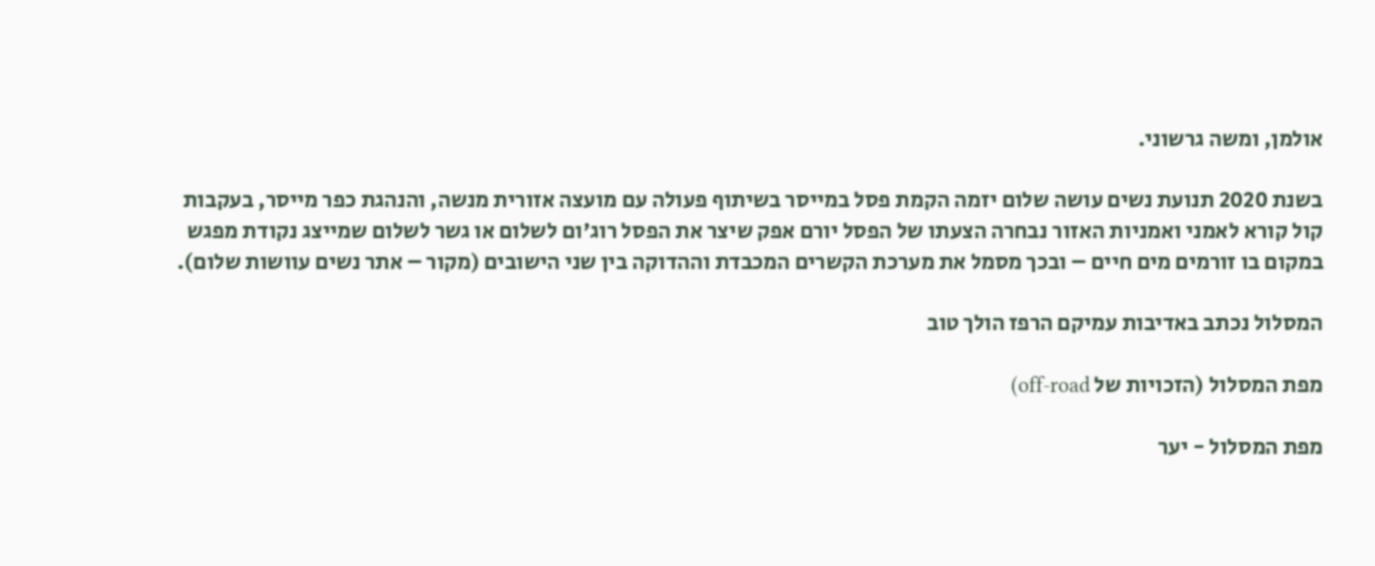אולמן, ומשה גרשוני.

בשנת 2020 תנועת נשים עושה שלום יזמה הקמת פסל במייסר בשיתוף פעולה עם מועצה אזורית מנשה, והנהגת כפר מייסר, בעקבות קול קורא לאמני ואמניות האזור נבחרה הצעתו של הפסל יורם אפק שיצר את הפסל רוג'ום לשלום או גשר לשלום שמייצג נקודת מפגש במקום בו זורמים מים חיים – ובכך מסמל את מערכת הקשרים המכבדת וההדוקה בין שני הישובים (מקור – אתר נשים עוושות שלום).

המסלול נכתב באדיבות עמיקם הרפז הולך טוב

מפת המסלול (הזכויות של off-road)

מפת המסלול - יער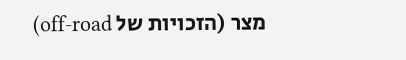מצר (הזכויות של off-road)